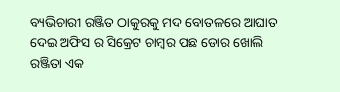ବ୍ୟଭିଚାରୀ ରଞ୍ଜିତ ଠାକୁରକୁ ମଦ ବୋତଳରେ ଆଘାତ ଦେଇ ଅଫିସ ର ସିକ୍ରେଟ ଚାମ୍ବର ପଛ ଡୋର ଖୋଲି ରଞ୍ଜିତା ଏକ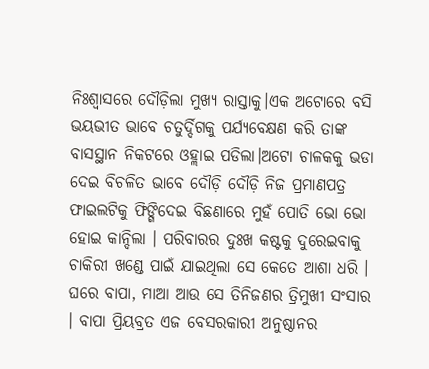ନିଃଶ୍ଵାସରେ ଦୌଡ଼ିଲା ମୁଖ୍ୟ ରାସ୍ତାକୁ।ଏକ ଅଟୋରେ ବସି ଭୟଭୀତ ଭାବେ ଚତୁର୍ଦ୍ଦିଗକୁ ପର୍ଯ୍ୟବେକ୍ଷଣ କରି ତାଙ୍କ ବାସସ୍ଥାନ ନିକଟରେ ଓହ୍ଲାଇ ପଡିଲା।ଅଟୋ ଚାଳକକୁ ଭଡା ଦେଇ ବିଚଳିତ ଭାବେ ଦୌଡ଼ି ଦୌଡ଼ି ନିଜ ପ୍ରମାଣପତ୍ର ଫାଇଲଟିକୁ ଫିଙ୍ଗିଦେଇ ବିଛଣାରେ ମୁହଁ ପୋତି ଭୋ ଭୋ ହୋଇ କାନ୍ଦିଲା । ପରିବାରର ଦୁଃଖ କଷ୍ଟକୁ ଦୁରେଇବାକୁ ଚାକିରୀ ଖଣ୍ଡେ ପାଇଁ ଯାଇଥିଲା ସେ କେତେ ଆଶା ଧରି । ଘରେ ବାପା, ମାଆ ଆଉ ସେ ତିନିଜଣର ତ୍ରିମୁଖୀ ସଂସାର । ବାପା ପ୍ରିୟବ୍ରତ ଏଜ ବେସରକାରୀ ଅନୁଷ୍ଠାନର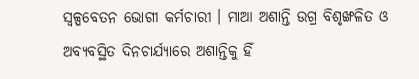ସ୍ଵଳ୍ପବେତନ ଭୋଗୀ କର୍ମଚାରୀ । ମାଆ ଅଶାନ୍ତି ଉଗ୍ର ବିଶୃଙ୍ଖଳିତ ଓ ଅବ୍ୟବସ୍ଥିତ ଦିନଚାର୍ଯ୍ୟାରେ ଅଶାନ୍ତିକୁ ହିଁ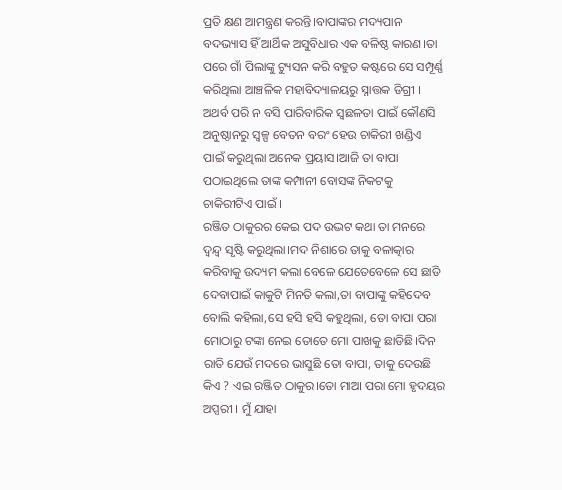ପ୍ରତି କ୍ଷଣ ଆମନ୍ତ୍ରଣ କରନ୍ତି।ବାପାଙ୍କର ମଦ୍ୟପାନ ବଦଭ୍ୟାସ ହିଁ ଆର୍ଥିକ ଅସୁବିଧାର ଏକ ବଳିଷ୍ଠ କାରଣ।ତା ପରେ ଗାଁ ପିଲାଙ୍କୁ ଟ୍ୟୁସନ କରି ବହୁତ କଷ୍ଟରେ ସେ ସମ୍ପୂର୍ଣ୍ଣ କରିଥିଲା ଆଞ୍ଚଳିକ ମହାବିଦ୍ୟାଳୟରୁ ସ୍ନାତ୍ତକ ଡିଗ୍ରୀ । ଅଥର୍ବ ପରି ନ ବସି ପାରିବାରିକ ସ୍ଵଛଳତା ପାଇଁ କୌଣସି ଅନୁଷ୍ଠାନରୁ ସ୍ୱଳ୍ପ ବେତନ ବରଂ ହେଉ ଚାକିରୀ ଖଣ୍ଡିଏ ପାଇଁ କରୁଥିଲା ଅନେକ ପ୍ରୟାସ।ଆଜି ତା ବାପା ପଠାଇଥିଲେ ତାଙ୍କ କମ୍ପାନୀ ବୋସଙ୍କ ନିକଟକୁ ଚାକିରୀଟିଏ ପାଇଁ ।
ରଞ୍ଜିତ ଠାକୁରର କେଇ ପଦ ଉଦ୍ଭଟ କଥା ତା ମନରେ ଦ୍ୱନ୍ଦ୍ୱ ସୃଷ୍ଟି କରୁଥିଲା।ମଦ ନିଶାରେ ତାକୁ ବଳାତ୍କାର କରିବାକୁ ଉଦ୍ୟମ କଲା ବେଳେ ଯେତେବେଳେ ସେ ଛାଡି ଦେବାପାଇଁ କାକୁଟି ମିନତି କଲା,ତା ବାପାଙ୍କୁ କହିଦେବ ବୋଲି କହିଲା,ସେ ହସି ହସି କହୁଥିଲା, ତୋ ବାପା ପରା ମୋଠାରୁ ଟଙ୍କା ନେଇ ତୋତେ ମୋ ପାଖକୁ ଛାଡିଛି।ଦିନ ରାତି ଯେଉଁ ମଦରେ ଭାସୁଛି ତୋ ବାପା, ତାକୁ ଦେଉଛି କିଏ ? ଏଇ ରଞ୍ଜିତ ଠାକୁର।ତୋ ମାଆ ପରା ମୋ ହୃଦୟର ଅପ୍ସରୀ । ମୁଁ ଯାହା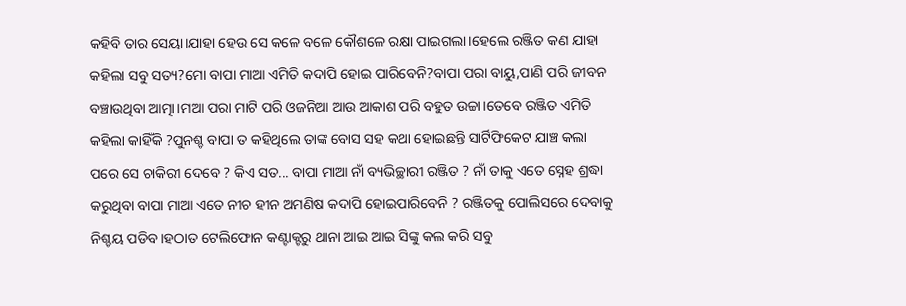କହିବି ତାର ସେୟା।ଯାହା ହେଉ ସେ କଳେ ବଳେ କୌଶଳେ ରକ୍ଷା ପାଇଗଲା।ହେଲେ ରଞ୍ଜିତ କଣ ଯାହା କହିଲା ସବୁ ସତ୍ୟ?ମୋ ବାପା ମାଆ ଏମିତି କଦାପି ହୋଇ ପାରିବେନି?ବାପା ପରା ବାୟୁ,ପାଣି ପରି ଜୀବନ ବଞ୍ଚାଉଥିବା ଆତ୍ମା।ମଆ ପରା ମାଟି ପରି ଓଜନିଆ ଆଉ ଆକାଶ ପରି ବହୁତ ଉଚ୍ଚା।ତେବେ ରଞ୍ଜିତ ଏମିତି କହିଲା କାହିଁକି ?ପୁନଶ୍ଚ ବାପା ତ କହିଥିଲେ ତାଙ୍କ ବୋସ ସହ କଥା ହୋଇଛନ୍ତି ସାର୍ଟିଫିକେଟ ଯାଞ୍ଚ କଲା ପରେ ସେ ଚାକିରୀ ଦେବେ ? କିଏ ସତ... ବାପା ମାଆ ନାଁ ବ୍ୟଭିଚ୍ଛାରୀ ରଞ୍ଜିତ ? ନାଁ ତାକୁ ଏତେ ସ୍ନେହ ଶ୍ରଦ୍ଧା କରୁଥିବା ବାପା ମାଆ ଏତେ ନୀଚ ହୀନ ଅମଣିଷ କଦାପି ହୋଇପାରିବେନି ? ରଞ୍ଜିତକୁ ପୋଲିସରେ ଦେବାକୁ ନିଶ୍ଚୟ ପଡିବ।ହଠାତ ଟେଲିଫୋନ କଣ୍ଟାକ୍ଟରୁ ଥାନା ଆଇ ଆଇ ସିଙ୍କୁ କଲ କରି ସବୁ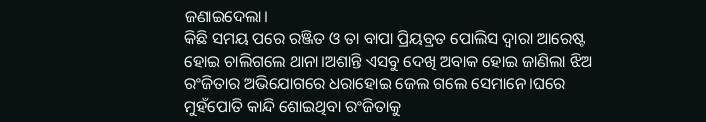ଜଣାଇଦେଲା।
କିଛି ସମୟ ପରେ ରଞ୍ଜିତ ଓ ତା ବାପା ପ୍ରିୟବ୍ରତ ପୋଲିସ ଦ୍ୱାରା ଆରେଷ୍ଟ ହୋଇ ଚାଲିଗଲେ ଥାନା।ଅଶାନ୍ତି ଏସବୁ ଦେଖି ଅବାକ ହୋଇ ଜାଣିଲା ଝିଅ ରଂଜିତାର ଅଭିଯୋଗରେ ଧରାହୋଇ ଜେଲ ଗଲେ ସେମାନେ।ଘରେ ମୁହଁପୋତି କାନ୍ଦି ଶୋଇଥିବା ରଂଜିତାକୁ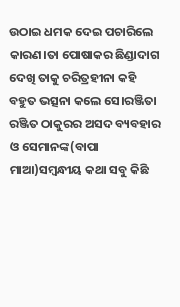ଉଠାଇ ଧମକ ଦେଇ ପଚାରିଲେ କାରଣ।ତା ପୋଷାକର ଛିଣ୍ଡାଦାଗ ଦେଖି ତାକୁ ଚରିତ୍ରହୀନା କହି ବହୁତ ଭତ୍ସନା କଲେ ସେ।ରଞ୍ଜିତା ରଞ୍ଜିତ ଠାକୁରର ଅସଦ ବ୍ୟବହାର ଓ ସେମାନଙ୍କ(ବାପା ମାଆ)ସମ୍ବନ୍ଧୀୟ କଥା ସବୁ କିଛି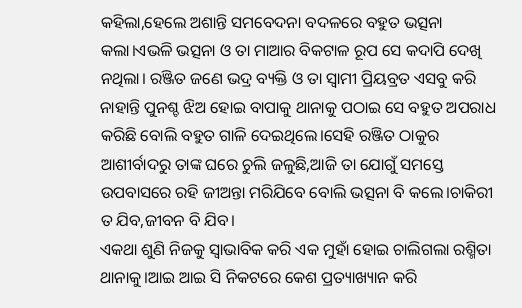କହିଲା,ହେଲେ ଅଶାନ୍ତି ସମବେଦନା ବଦଳରେ ବହୁତ ଭତ୍ସନା କଲା।ଏଭଳି ଭତ୍ସନା ଓ ତା ମାଆର ବିକଟାଳ ରୂପ ସେ କଦାପି ଦେଖି ନଥିଲା। ରଞ୍ଜିତ ଜଣେ ଭଦ୍ର ବ୍ୟକ୍ତି ଓ ତା ସ୍ବାମୀ ପ୍ରିୟବ୍ରତ ଏସବୁ କରି ନାହାନ୍ତି ପୁନଶ୍ଚ ଝିଅ ହୋଇ ବାପାକୁ ଥାନାକୁ ପଠାଇ ସେ ବହୁତ ଅପରାଧ କରିଛି ବୋଲି ବହୁତ ଗାଳି ଦେଇଥିଲେ।ସେହି ରଞ୍ଜିତ ଠାକୁର ଆଶୀର୍ବାଦରୁ ତାଙ୍କ ଘରେ ଚୁଲି ଜଳୁଛି,ଆଜି ତା ଯୋଗୁଁ ସମସ୍ତେ ଉପବାସରେ ରହି ଜୀଅନ୍ତା ମରିଯିବେ ବୋଲି ଭତ୍ସନା ବି କଲେ।ଚାକିରୀ ତ ଯିବ,ଜୀବନ ବି ଯିବ।
ଏକଥା ଶୁଣି ନିଜକୁ ସ୍ୱାଭାବିକ କରି ଏକ ମୁହାଁ ହୋଇ ଚାଲିଗଲା ରଶ୍ମିତା ଥାନାକୁ।ଆଇ ଆଇ ସି ନିକଟରେ କେଶ ପ୍ରତ୍ୟାଖ୍ୟାନ କରି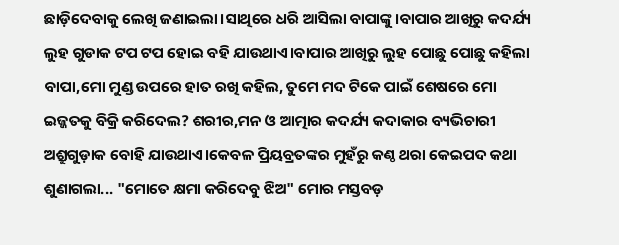ଛାଡ଼ିଦେବାକୁ ଲେଖି ଜଣାଇଲା।ସାଥିରେ ଧରି ଆସିଲା ବାପାଙ୍କୁ।ବାପାର ଆଖିରୁ କଦର୍ଯ୍ୟ ଲୁହ ଗୁଡାକ ଟପ ଟପ ହୋଇ ବହି ଯାଉଥାଏ।ବାପାର ଆଖିରୁ ଲୁହ ପୋଛୁ ପୋଛୁ କହିଲା ବାପା,ମୋ ମୁଣ୍ଡ ଉପରେ ହାତ ରଖି କହିଲ, ତୁମେ ମଦ ଟିକେ ପାଇଁ ଶେଷରେ ମୋ ଇଜ୍ଜତକୁ ବିକ୍ରି କରିଦେଲ? ଶରୀର,ମନ ଓ ଆତ୍ମାର କଦର୍ଯ୍ୟ କଦାକାର ବ୍ୟଭିଚାରୀ ଅଶ୍ରୁଗୁଡ଼ାକ ବୋହି ଯାଉଥାଏ।କେବଳ ପ୍ରିୟବ୍ରତଙ୍କର ମୁହଁରୁ କଣ୍ଠ ଥରା କେଇପଦ କଥା ଶୁଣାଗଲା... "ମୋତେ କ୍ଷମା କରିଦେବୁ ଝିଅ" ମୋର ମସ୍ତବଡ଼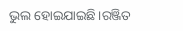ଭୁଲ ହୋଇଯାଇଛି।ରଞ୍ଜିତ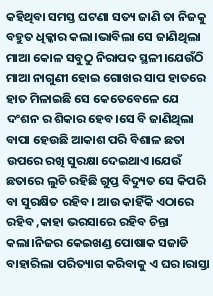କହିଥିବା ସମସ୍ତ ଘଟଣା ସତ୍ୟ ଜାଣି ତା ନିଜକୁ ବହୁତ ଧିକ୍କାର କଲା।ଭାବିଲା ସେ ଜାଣିଥିଲା ମାଆ କୋଳ ସବୁଠୁ ନିରାପଦ ସ୍ଥଳୀ।ଯେଉଁଠି ମାଆ ନାଗୁଣୀ ହୋଇ ଗୋଖର ସାପ ହାତରେ ହାତ ମିଳାଇଛି ସେ କେତେବେଳେ ଯେ ଦଂଶନ ର ଶିକାର ହେବ।ସେ ବି ଜାଣିଥିଲା ବାପା ହେଉଛି ଆକାଶ ପରି ବିଶାଳ ଛତା ଉପରେ ରଖି ସୁରକ୍ଷା ଦେଇଥାଏ।ଯେଉଁ ଛତାରେ ଲୁଚି ରହିଛି ଗୁପ୍ତ ବିଦ୍ୟୁତ ସେ କିପରି ବା ସୁରକ୍ଷିତ ରହିବ। ଆଉ କାହିଁକି ଏଠାରେ ରହିବ ,କାହା ଭରସାରେ ରହିବ ଚିନ୍ତା କଲା।ନିଜର କେଇଖଣ୍ଡ ପୋଷାକ ସଜାଡି ବାହାରିଲା ପରିତ୍ୟାଗ କରିବାକୁ ଏ ଘର।ରାସ୍ତା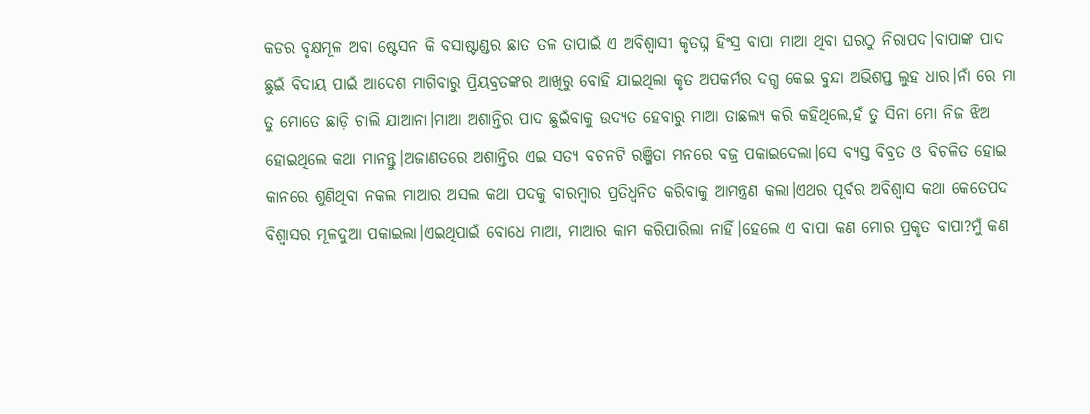କଡର ବୃକ୍ଷମୂଳ ଅବା ଷ୍ଟେସନ କି ବସାଷ୍ଟାଣ୍ଡର ଛାତ ତଳ ତାପାଇଁ ଏ ଅବିଶ୍ୱାସୀ କୃତଘ୍ନ ହିଂସ୍ର ବାପା ମାଆ ଥିବା ଘରଠୁ ନିରାପଦ।ବାପାଙ୍କ ପାଦ ଛୁଇଁ ବିଦାୟ ପାଇଁ ଆଦେଶ ମାଗିବାରୁ ପ୍ରିୟବ୍ରତଙ୍କର ଆଖିରୁ ବୋହି ଯାଇଥିଲା କୃତ ଅପକର୍ମର ଦଗ୍ଧ କେଇ ବୁନ୍ଦା ଅଭିଶପ୍ତ ଲୁହ ଧାର।ନାଁ ରେ ମା ତୁ ମୋତେ ଛାଡ଼ି ଚାଲି ଯାଆନା।ମାଆ ଅଶାନ୍ତିର ପାଦ ଛୁଇଁବାକୁ ଉଦ୍ୟତ ହେବାରୁ ମାଆ ତାଛଲ୍ୟ କରି କହିଥିଲେ,ହଁ ତୁ ସିନା ମୋ ନିଜ ଝିଅ ହୋଇଥିଲେ କଥା ମାନନ୍ତୁ।ଅଜାଣତରେ ଅଶାନ୍ତିର ଏଇ ସତ୍ୟ ବଚନଟି ରଞ୍ଜିତା ମନରେ ବଜ୍ର ପକାଇଦେଲା।ସେ ବ୍ୟସ୍ତ ବିବ୍ରତ ଓ ବିଚଳିତ ହୋଇ କାନରେ ଶୁଣିଥିବା ନକଲ ମାଆର ଅସଲ କଥା ପଦକୁ ବାରମ୍ବାର ପ୍ରତିଧ୍ବନିତ କରିବାକୁ ଆମନ୍ତ୍ରଣ କଲା।ଏଥର ପୂର୍ବର ଅବିଶ୍ୱାସ କଥା କେତେପଦ ବିଶ୍ୱାସର ମୂଳଦୁଆ ପକାଇଲା।ଏଇଥିପାଇଁ ବୋଧେ ମାଆ, ମାଆର କାମ କରିପାରିଲା ନାହିଁ।ହେଲେ ଏ ବାପା କଣ ମୋର ପ୍ରକୃତ ବାପା?ମୁଁ କଣ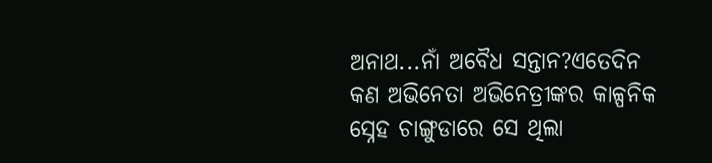ଅନାଥ...ନାଁ ଅବୈଧ ସନ୍ତାନ?ଏତେଦିନ କଣ ଅଭିନେତା ଅଭିନେତ୍ରୀଙ୍କର କାଳ୍ପନିକ ସ୍ନେହ ଚାଙ୍ଗୁଡାରେ ସେ ଥିଲା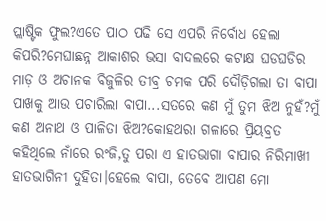ପ୍ଲାଷ୍ଟିକ ଫୁଲ?ଏତେ ପାଠ ପଢି ସେ ଏପରି ନିର୍ବୋଧ ହେଲା କିପରି?ମେଘାଛନ୍ନ ଆକାଶର ଭସା ବାଦଲରେ କଟାକ୍ଷ ଘଡଘଡିର ମାଡ଼ ଓ ଅଚାନକ ବିଜୁଳିର ତୀବ୍ର ଚମକ ପରି ଦୌଡ଼ିଗଲା ତା ବାପା ପାଖକୁ ଆଉ ପଚାରିଲା ବାପା...ସତରେ କଣ ମୁଁ ତୁମ ଝିଅ ନୁହଁ?ମୁଁ କଣ ଅନାଥ ଓ ପାଳିତା ଝିଅ?କୋହଥରା ଗଳାରେ ପ୍ରିୟବ୍ରତ କହିଥିଲେ ନାଁରେ ରଂଜି,ତୁ ପରା ଏ ହାତଭାଗା ବାପାର ନିରିମାଖୀ ହାତଭାଗିନୀ ଦୁହିତା।ହେଲେ ବାପା, ତେବେ ଆପଣ ମୋ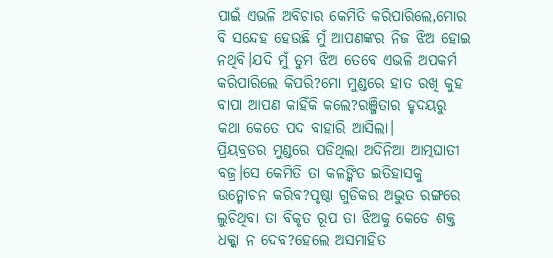ପାଇଁ ଏଭଳି ଅବିଚାର କେମିତି କରିପାରିଲେ,ମୋର ବି ସନ୍ଦେହ ହେଉଛି ମୁଁ ଆପଣଙ୍କର ନିଜ ଝିଅ ହୋଇ ନଥିବି।ଯଦି ମୁଁ ତୁମ ଝିଅ ତେବେ ଏଭଳି ଅପକର୍ମ କରିପାରିଲେ କିପରି?ମୋ ମୁଣ୍ଡରେ ହାତ ରଖି କୁହ ବାପା ଆପଣ କାହିଁକି କଲେ?ରଞ୍ଜିତାର ହୃଦୟରୁ କଥା କେତେ ପଦ ବାହାରି ଆସିଲା।
ପ୍ରିୟବ୍ରତର ମୁଣ୍ଡରେ ପଡିଥିଲା ଅଦିନିଆ ଆତ୍ମଘାତୀ ବଜ୍ର।ସେ କେମିତି ତା କଳଙ୍କିତ ଇତିହାସକୁ ଉନ୍ମୋଚନ କରିବ?ପୃଷ୍ଠା ଗୁଡିକର ଅଦ୍ଭୁତ ରଙ୍ଗରେ ଲୁଚିଥିବା ତା ବିକୃତ ରୂପ ତା ଝିଅକୁ କେଡେ ଶକ୍ତ ଧକ୍କା ନ ଦେବ?ହେଲେ ଅସମାହିତ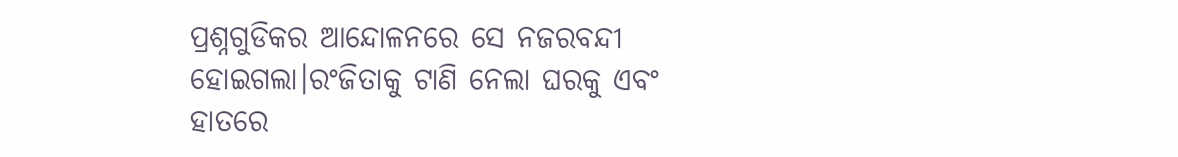ପ୍ରଶ୍ନଗୁଡିକର ଆନ୍ଦୋଳନରେ ସେ ନଜରବନ୍ଦୀ ହୋଇଗଲା।ରଂଜିତାକୁ ଟାଣି ନେଲା ଘରକୁ ଏବଂ ହାତରେ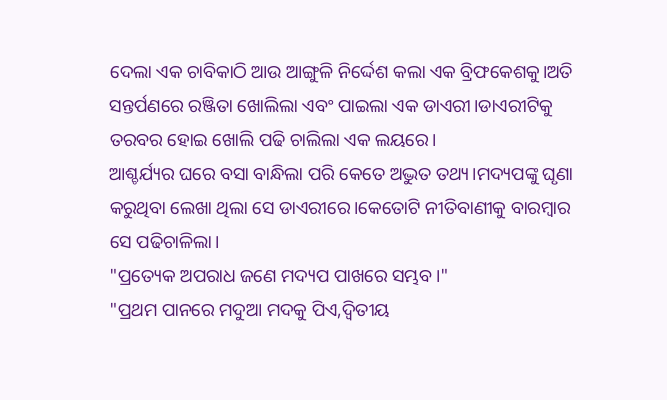ଦେଲା ଏକ ଚାବିକାଠି ଆଉ ଆଙ୍ଗୁଳି ନିର୍ଦ୍ଦେଶ କଲା ଏକ ବ୍ରିଫକେଶକୁ।ଅତି ସନ୍ତର୍ପଣରେ ରଞ୍ଜିତା ଖୋଲିଲା ଏବଂ ପାଇଲା ଏକ ଡାଏରୀ।ଡାଏରୀଟିକୁ ତରବର ହୋଇ ଖୋଲି ପଢି ଚାଲିଲା ଏକ ଲୟରେ।
ଆଶ୍ଚର୍ଯ୍ୟର ଘରେ ବସା ବାନ୍ଧିଲା ପରି କେତେ ଅଦ୍ଭୁତ ତଥ୍ୟ।ମଦ୍ୟପଙ୍କୁ ଘୃଣା କରୁଥିବା ଲେଖା ଥିଲା ସେ ଡାଏରୀରେ।କେତୋଟି ନୀତିବାଣୀକୁ ବାରମ୍ବାର ସେ ପଢିଚାଳିଲା।
"ପ୍ରତ୍ୟେକ ଅପରାଧ ଜଣେ ମଦ୍ୟପ ପାଖରେ ସମ୍ଭବ।"
"ପ୍ରଥମ ପାନରେ ମଦୁଆ ମଦକୁ ପିଏ,ଦ୍ଵିତୀୟ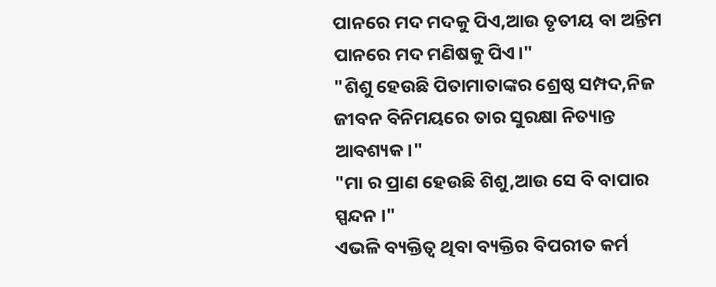ପାନରେ ମଦ ମଦକୁ ପିଏ,ଆଉ ତୃତୀୟ ବା ଅନ୍ତିମ ପାନରେ ମଦ ମଣିଷକୁ ପିଏ।"
"ଶିଶୁ ହେଉଛି ପିତାମାତାଙ୍କର ଶ୍ରେଷ୍ଠ ସମ୍ପଦ,ନିଜ ଜୀବନ ବିନିମୟରେ ତାର ସୁରକ୍ଷା ନିତ୍ୟାନ୍ତ ଆବଶ୍ୟକ।"
"ମା ର ପ୍ରାଣ ହେଉଛି ଶିଶୁ,ଆଉ ସେ ବି ବାପାର ସ୍ପନ୍ଦନ ।"
ଏଭଳି ବ୍ୟକ୍ତିତ୍ୱ ଥିବା ବ୍ୟକ୍ତିର ବିପରୀତ କର୍ମ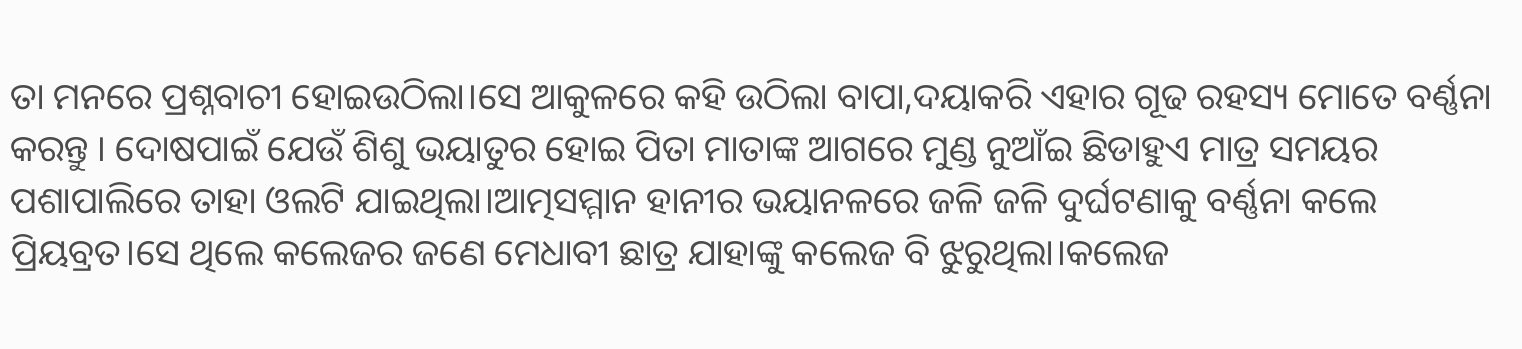ତା ମନରେ ପ୍ରଶ୍ନବାଚୀ ହୋଇଉଠିଲା।ସେ ଆକୁଳରେ କହି ଉଠିଲା ବାପା,ଦୟାକରି ଏହାର ଗୂଢ ରହସ୍ୟ ମୋତେ ବର୍ଣ୍ଣନା କରନ୍ତୁ । ଦୋଷପାଇଁ ଯେଉଁ ଶିଶୁ ଭୟାତୁର ହୋଇ ପିତା ମାତାଙ୍କ ଆଗରେ ମୁଣ୍ଡ ନୁଆଁଇ ଛିଡାହୁଏ ମାତ୍ର ସମୟର ପଶାପାଲିରେ ତାହା ଓଲଟି ଯାଇଥିଲା।ଆତ୍ମସମ୍ମାନ ହାନୀର ଭୟାନଳରେ ଜଳି ଜଳି ଦୁର୍ଘଟଣାକୁ ବର୍ଣ୍ଣନା କଲେ ପ୍ରିୟବ୍ରତ।ସେ ଥିଲେ କଲେଜର ଜଣେ ମେଧାବୀ ଛାତ୍ର ଯାହାଙ୍କୁ କଲେଜ ବି ଝୁରୁଥିଲା।କଲେଜ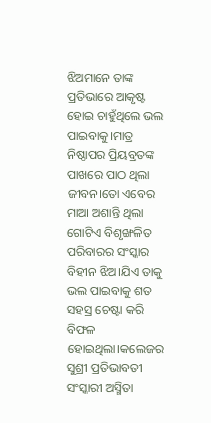ଝିଅମାନେ ତାଙ୍କ ପ୍ରତିଭାରେ ଆକୃଷ୍ଟ ହୋଇ ଚାହୁଁଥିଲେ ଭଲ ପାଇବାକୁ।ମାତ୍ର ନିଷ୍ଠାପର ପ୍ରିୟବ୍ରତଙ୍କ ପାଖରେ ପାଠ ଥିଲା ଜୀବନ।ତୋ ଏବେର ମାଆ ଅଶାନ୍ତି ଥିଲା ଗୋଟିଏ ବିଶୃଙ୍ଖଳିତ ପରିବାରର ସଂସ୍କାର ବିହୀନ ଝିଅ।ଯିଏ ତାକୁ ଭଲ ପାଇବାକୁ ଶତ ସହସ୍ର ଚେଷ୍ଟା କରି ବିଫଳ ହୋଇଥିଲା।କଲେଜର ସୁଶ୍ରୀ ପ୍ରତିଭାବତୀ ସଂସ୍କାରୀ ଅସ୍ମିତା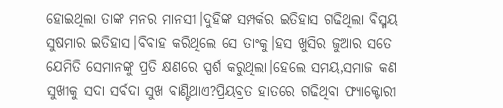ହୋଇଥିଲା ତାଙ୍କ ମନର ମାନସୀ।ଦୁହିଙ୍କ ସମ୍ପର୍କର ଇତିହାସ ଗଢିଥିଲା ବିସ୍ମୟ ସୁଷମାର ଇତିହାସ।ବିବାହ କରିଥିଲେ ସେ ତାଂକୁ।ହସ ଖୁସିର ଜୁଆର ସତେ ଯେମିତି ସେମାନଙ୍କୁ ପ୍ରତି କ୍ଷଣରେ ସ୍ପର୍ଶ କରୁଥିଲା।ହେଲେ ସମୟ,ସମାଜ କଣ ସୁଖୀକୁ ସଦା ସର୍ବଦା ସୁଖ ବାଣ୍ଟିଥାଏ?ପ୍ରିୟବ୍ରତ ହାତରେ ଗଢିଥିବା ଫ୍ୟାକ୍ଟୋରୀ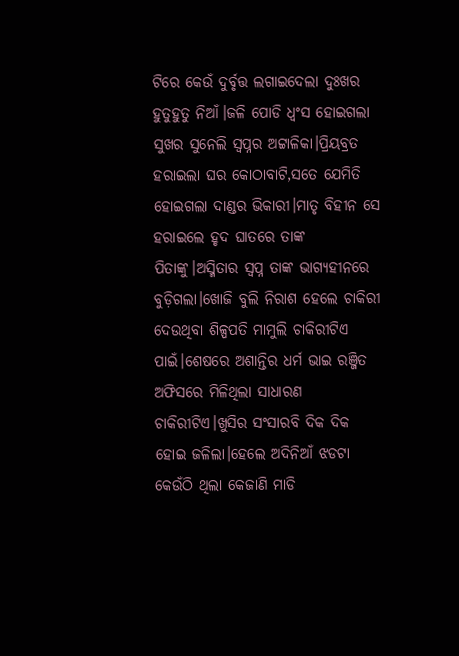ଟିରେ କେଉଁ ଦୁର୍ବୃତ୍ତ ଲଗାଇଦେଲା ଦୁଃଖର ହୁତୁହୁତୁ ନିଆଁ।ଜଳି ପୋଡି ଧ୍ବଂସ ହୋଇଗଲା ସୁଖର ସୁନେଲି ସ୍ୱପ୍ନର ଅଟ୍ଟାଳିକା।ପ୍ରିୟବ୍ରତ ହରାଇଲା ଘର କୋଠାବାଟି,ସତେ ଯେମିତି ହୋଇଗଲା ଦାଣ୍ଡର ଭିକାରୀ।ମାତୃ ବିହୀନ ସେ ହରାଇଲେ ହୃଦ ଘାତରେ ତାଙ୍କ ପିତାଙ୍କୁ।ଅସ୍ମିତାର ସ୍ବପ୍ନ ତାଙ୍କ ଭାଗ୍ୟହୀନରେ ବୁଡ଼ିଗଲା।ଖୋଜି ବୁଲି ନିରାଶ ହେଲେ ଚାକିରୀ ଦେଉଥିବା ଶିଳ୍ପପତି ମାମୁଲି ଚାକିରୀଟିଏ ପାଇଁ।ଶେଷରେ ଅଶାନ୍ତିର ଧର୍ମ ଭାଇ ରଞ୍ଜିତ ଅଫିସରେ ମିଳିଥିଲା ସାଧାରଣ ଚାକିରୀଟିଏ।ଖୁସିର ସଂସାରବି ଦିକ ଦିକ ହୋଇ ଜଳିଲା।ହେଲେ ଅଦିନିଆଁ ଝଡଟା କେଉଁଠି ଥିଲା କେଜାଣି ମାଡି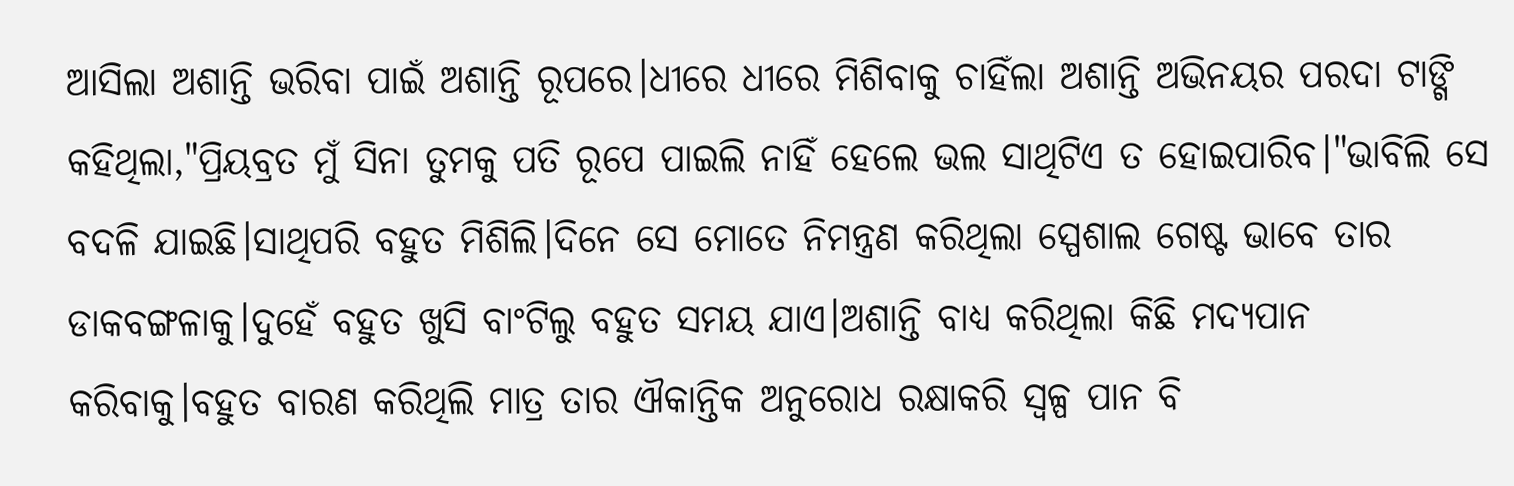ଆସିଲା ଅଶାନ୍ତି ଭରିବା ପାଇଁ ଅଶାନ୍ତି ରୂପରେ।ଧୀରେ ଧୀରେ ମିଶିବାକୁ ଚାହିଁଲା ଅଶାନ୍ତି ଅଭିନୟର ପରଦା ଟାଙ୍ଗି କହିଥିଲା,"ପ୍ରିୟବ୍ରତ ମୁଁ ସିନା ତୁମକୁ ପତି ରୂପେ ପାଇଲି ନାହିଁ ହେଲେ ଭଲ ସାଥିଟିଏ ତ ହୋଇପାରିବ।"ଭାବିଲି ସେ ବଦଳି ଯାଇଛି।ସାଥିପରି ବହୁତ ମିଶିଲି।ଦିନେ ସେ ମୋତେ ନିମନ୍ତ୍ରଣ କରିଥିଲା ସ୍ପେଶାଲ ଗେଷ୍ଟ ଭାବେ ତାର ଡାକବଙ୍ଗଳାକୁ।ଦୁହେଁ ବହୁତ ଖୁସି ବାଂଟିଲୁ ବହୁତ ସମୟ ଯାଏ।ଅଶାନ୍ତି ବାଧ୍ୟ କରିଥିଲା କିଛି ମଦ୍ୟପାନ କରିବାକୁ।ବହୁତ ବାରଣ କରିଥିଲି ମାତ୍ର ତାର ଐକାନ୍ତିକ ଅନୁରୋଧ ରକ୍ଷାକରି ସ୍ୱଳ୍ପ ପାନ ବି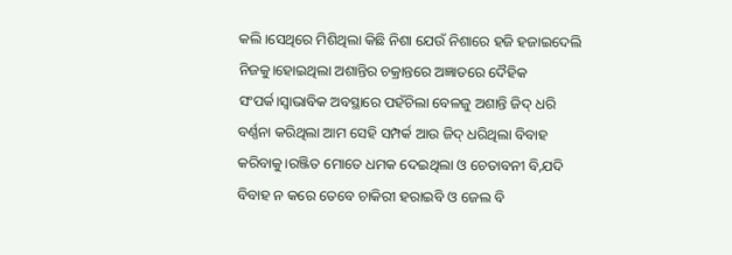କଲି।ସେଥିରେ ମିଶିଥିଲା କିଛି ନିଶା ଯେଉଁ ନିଶାରେ ହଜି ହଜାଇଦେଲି ନିଜକୁ।ହୋଇଥିଲା ଅଶାନ୍ତିର ଚକ୍ରାନ୍ତରେ ଅଜ୍ଞାତରେ ଦୈହିକ ସଂପର୍କ।ସ୍ୱାଭାବିକ ଅବସ୍ଥାରେ ପହଁଚିଲା ବେଳଜୁ ଅଶାନ୍ତି ଜିଦ୍ ଧରି ବର୍ଣ୍ଣନା କରିଥିଲା ଆମ ସେହି ସମ୍ପର୍କ ଆଉ ଜିଦ୍ ଧରିଥିଲା ବିବାହ କରିବାକୁ।ରଞ୍ଜିତ ମୋତେ ଧମକ ଦେଇଥିଲା ଓ ଚେତାବନୀ ବି,ଯଦି ବିବାହ ନ କରେ ତେବେ ଚାକିରୀ ହରାଇବି ଓ ଜେଲ ବି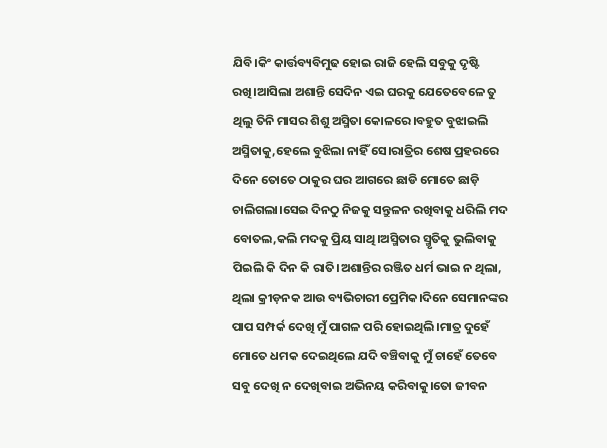ଯିବି।କିଂ କାର୍ତ୍ତବ୍ୟବିମୁଢ ହୋଇ ରାଜି ହେଲି ସବୁକୁ ଦୃଷ୍ଟି ରଖି।ଆସିଲା ଅଶାନ୍ତି ସେଦିନ ଏଇ ଘରକୁ ଯେତେବେଳେ ତୁ ଥିଲୁ ତିନି ମାସର ଶିଶୁ ଅସ୍ମିତା କୋଳରେ।ବହୁତ ବୁଝାଇଲି ଅସ୍ମିତାକୁ,ହେଲେ ବୁଝିଲା ନାହିଁ ସେ।ରାତ୍ରିର ଶେଷ ପ୍ରହରରେ ଦିନେ ତୋତେ ଠାକୁର ଘର ଆଗରେ ଛାଡି ମୋତେ ଛାଡ଼ି ଚାଲିଗଲା।ସେଇ ଦିନଠୁ ନିଜକୁ ସନ୍ତୁଳନ ରଖିବାକୁ ଧରିଲି ମଦ ବୋତଲ,କଲି ମଦକୁ ପ୍ରିୟ ସାଥି।ଅସ୍ମିତାର ସ୍ମୃତିକୁ ଭୁଲିବାକୁ ପିଇଲି କି ଦିନ କି ରାତି।ଅଶାନ୍ତିର ରଞ୍ଜିତ ଧର୍ମ ଭାଇ ନ ଥିଲା, ଥିଲା କ୍ରୀଡ଼ନକ ଆଉ ବ୍ୟଭିଚାରୀ ପ୍ରେମିକ।ଦିନେ ସେମାନଙ୍କର ପାପ ସମ୍ପର୍କ ଦେଖି ମୁଁ ପାଗଳ ପରି ହୋଇଥିଲି।ମାତ୍ର ଦୁହେଁ ମୋତେ ଧମକ ଦେଇଥିଲେ ଯଦି ବଞ୍ଚିବାକୁ ମୁଁ ଚାହେଁ ତେବେ ସବୁ ଦେଖି ନ ଦେଖିବାଇ ଅଭିନୟ କରିବାକୁ।ତୋ ଜୀବନ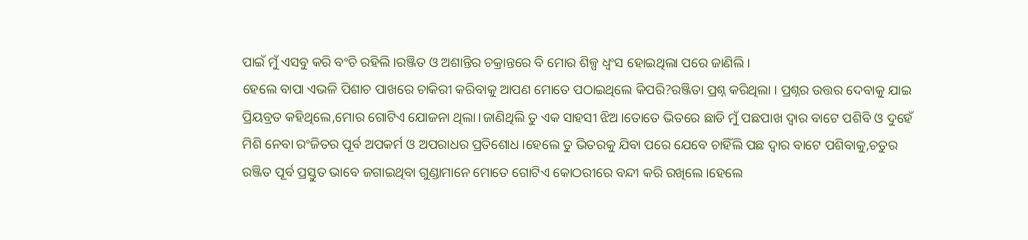ପାଇଁ ମୁଁ ଏସବୁ କରି ବଂଚି ରହିଲି।ରଞ୍ଜିତ ଓ ଅଶାନ୍ତିର ଚକ୍ରାନ୍ତରେ ବି ମୋର ଶିଳ୍ପ ଧ୍ବଂସ ହୋଇଥିଲା ପରେ ଜାଣିଲି।
ହେଲେ ବାପା ଏଭଳି ପିଶାଚ ପାଖରେ ଚାକିରୀ କରିବାକୁ ଆପଣ ମୋତେ ପଠାଇଥିଲେ କିପରି?ରଞ୍ଜିତା ପ୍ରଶ୍ନ କରିଥିଲା । ପ୍ରଶ୍ନର ଉତ୍ତର ଦେବାକୁ ଯାଇ ପ୍ରିୟବ୍ରତ କହିଥିଲେ,ମୋର ଗୋଟିଏ ଯୋଜନା ଥିଲା।ଜାଣିଥିଲି ତୁ ଏକ ସାହସୀ ଝିଅ।ତୋତେ ଭିତରେ ଛାଡି ମୁଁ ପଛପାଖ ଦ୍ୱାର ବାଟେ ପଶିବି ଓ ଦୁହେଁ ମିଶି ନେବା ରଂଜିତର ପୂର୍ବ ଅପକର୍ମ ଓ ଅପରାଧର ପ୍ରତିଶୋଧ।ହେଲେ ତୁ ଭିତରକୁ ଯିବା ପରେ ଯେବେ ଚାହିଁଲି ପଛ ଦ୍ୱାର ବାଟେ ପଶିବାକୁ,ଚତୁର ରଞ୍ଜିତ ପୂର୍ବ ପ୍ରସ୍ତୁତ ଭାବେ ଜଗାଇଥିବା ଗୁଣ୍ଡାମାନେ ମୋତେ ଗୋଟିଏ କୋଠରୀରେ ବନ୍ଦୀ କରି ରଖିଲେ।ହେଲେ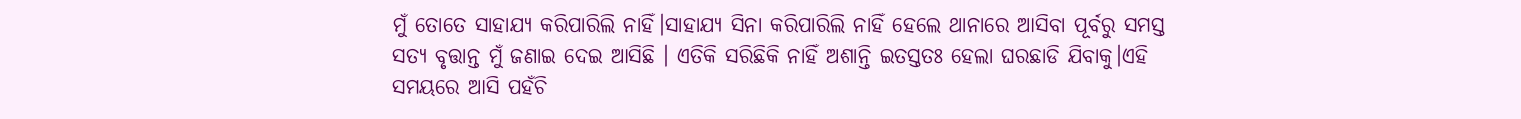ମୁଁ ତୋତେ ସାହାଯ୍ୟ କରିପାରିଲି ନାହିଁ।ସାହାଯ୍ୟ ସିନା କରିପାରିଲି ନାହିଁ ହେଲେ ଥାନାରେ ଆସିବା ପୂର୍ବରୁ ସମସ୍ତ ସତ୍ୟ ବୃତ୍ତାନ୍ତ ମୁଁ ଜଣାଇ ଦେଇ ଆସିଛି । ଏତିକି ସରିଛିକି ନାହିଁ ଅଶାନ୍ତି ଇତସ୍ତତଃ ହେଲା ଘରଛାଡି ଯିବାକୁ।ଏହି ସମୟରେ ଆସି ପହଁଚି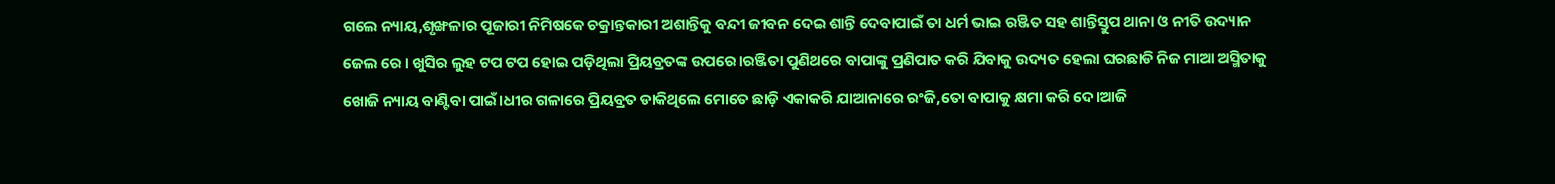ଗଲେ ନ୍ୟାୟ,ଶୃଙ୍ଖଳାର ପୂଜାରୀ ନିମିଷକେ ଚକ୍ରାନ୍ତକାରୀ ଅଶାନ୍ତିକୁ ବନ୍ଦୀ ଜୀବନ ଦେଇ ଶାନ୍ତି ଦେବାପାଇଁ ତା ଧର୍ମ ଭାଇ ରଞ୍ଜିତ ସହ ଶାନ୍ତିସ୍ତୁପ ଥାନା ଓ ନୀତି ଉଦ୍ୟାନ ଜେଲ ରେ । ଖୁସିର ଲୁହ ଟପ ଟପ ହୋଇ ପଡ଼ିଥିଲା ପ୍ରିୟବ୍ରତଙ୍କ ଉପରେ।ରଞ୍ଜିତା ପୁଣିଥରେ ବାପାଙ୍କୁ ପ୍ରଣିପାତ କରି ଯିବାକୁ ଉଦ୍ୟତ ହେଲା ଘରଛାଡି ନିଜ ମାଆ ଅସ୍ମିତାକୁ ଖୋଜି ନ୍ୟାୟ ବାଣ୍ଟିବା ପାଇଁ।ଧୀର ଗଳାରେ ପ୍ରିୟବ୍ରତ ଡାକିଥିଲେ ମୋତେ ଛାଡ଼ି ଏକାକରି ଯାଆନାରେ ରଂଜି,ତୋ ବାପାକୁ କ୍ଷମା କରି ଦେ।ଆଜି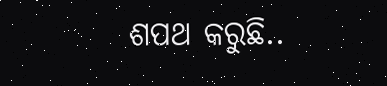ଶପଥ କରୁଛି..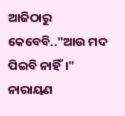ଆଜିଠାରୁ କେବେବି.."ଆଉ ମଦ ପିଇବି ନାହିଁ।"
ନାରାୟଣ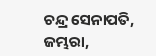ଚନ୍ଦ୍ର ସେନାପତି, ଜମ୍ଭରା,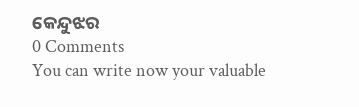କେନ୍ଦୁଝର
0 Comments
You can write now your valuable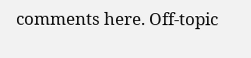comments here. Off-topic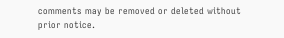comments may be removed or deleted without prior notice.